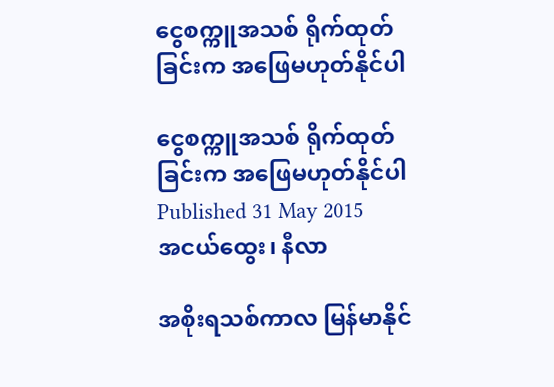ငွေစက္ကူအသစ် ရိုက်ထုတ်ခြင်းက အဖြေမဟုတ်နိုင်ပါ

ငွေစက္ကူအသစ် ရိုက်ထုတ်ခြင်းက အဖြေမဟုတ်နိုင်ပါ
Published 31 May 2015
အငယ်ထွေး၊ နီလာ

အစိုးရသစ်ကာလ မြန်မာနိုင်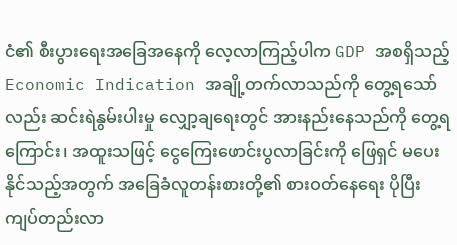ငံ၏ စီးပွားရေးအခြေအနေကို လေ့လာကြည့်ပါက GDP အစရှိသည့် Economic Indication အချို့တက်လာသည်ကို တွေ့ရသော်လည်း ဆင်းရဲနွမ်းပါးမှု လျှော့ချရေးတွင် အားနည်းနေသည်ကို တွေ့ရကြောင်း၊ အထူးသဖြင့် ငွေကြေးဖောင်းပွလာခြင်းကို ဖြေရှင် မပေးနိုင်သည့်အတွက် အခြေခံလူတန်းစားတို့၏ စားဝတ်နေရေး ပိုပြီးကျပ်တည်းလာ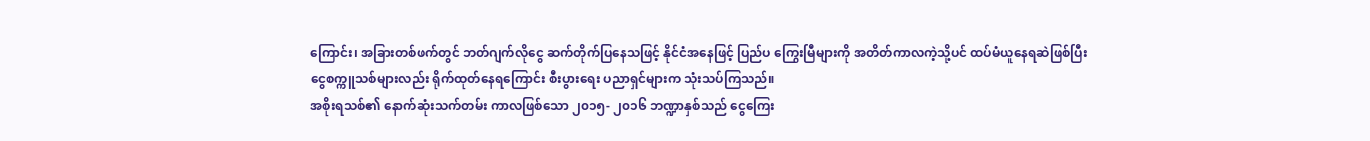ကြောင်း၊ အခြားတစ်ဖက်တွင် ဘတ်ဂျက်လိုငွေ ဆက်တိုက်ပြနေသဖြင့် နိုင်ငံအနေဖြင့် ပြည်ပ ကြွေးမြီများကို အတိတ်ကာလကဲ့သို့ပင် ထပ်မံယူနေရဆဲဖြစ်ပြီး ငွေစက္ကူသစ်များလည်း ရိုက်ထုတ်နေရကြောင်း စီးပွားရေး ပညာရှင်များက သုံးသပ်ကြသည်။
အစိုးရသစ်၏ နောက်ဆုံးသက်တမ်း ကာလဖြစ်သော ၂၀၁၅- ၂၀၁၆ ဘဏ္ဍာနှစ်သည် ငွေကြေး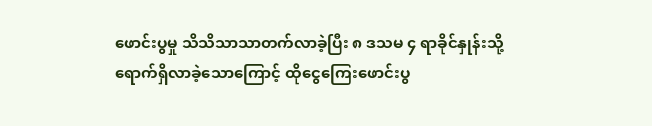ဖောင်းပွမှု သိသိသာသာတက်လာခဲ့ပြီး ၈ ဒသမ ၄ ရာခိုင်နှုန်းသို့ ရောက်ရှိလာခဲ့သောကြောင့် ထိုငွေကြေးဖောင်းပွ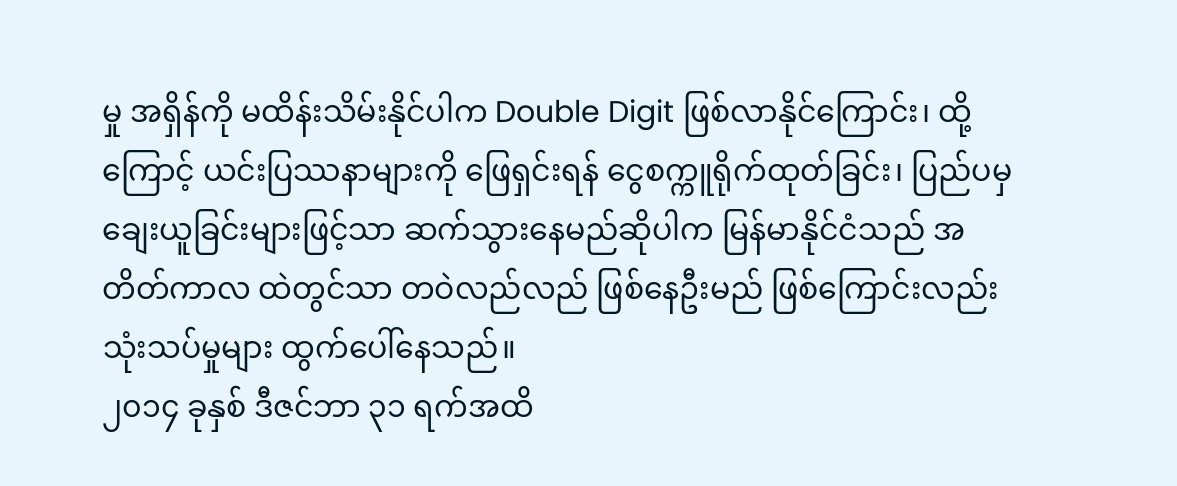မှု အရှိန်ကို မထိန်းသိမ်းနိုင်ပါက Double Digit ဖြစ်လာနိုင်ကြောင်း၊ ထို့ကြောင့် ယင်းပြဿနာများကို ဖြေရှင်းရန် ငွေစက္ကူရိုက်ထုတ်ခြင်း၊ ပြည်ပမှချေးယူခြင်းများဖြင့်သာ ဆက်သွားနေမည်ဆိုပါက မြန်မာနိုင်ငံသည် အတိတ်ကာလ ထဲတွင်သာ တဝဲလည်လည် ဖြစ်နေဦးမည် ဖြစ်ကြောင်းလည်း သုံးသပ်မှုများ ထွက်ပေါ်နေသည်။
၂၀၁၄ ခုနှစ် ဒီဇင်ဘာ ၃၁ ရက်အထိ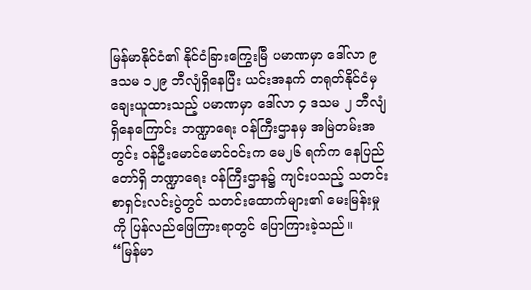မြန်မာနိုင်ငံ၏ နိုင်ငံခြားကြွေးမြီ ပမာဏမှာ ဒေါ်လာ ၉ ဒသမ ၁၂၉ ဘီလျံရှိနေပြီး ယင်းအနက် တရုတ်နိုင်ငံမှ ချေးယူထားသည့် ပမာဏမှာ ဒေါ်လာ ၄ ဒသမ ၂ ဘီလျံရှိနေကြောင်း ဘဏ္ဍာရေး ဝန်ကြီးဌာနမှ အမြဲတမ်းအတွင်း ဝန်ဦးမောင်မောင်ဝင်းက မေ၂၆ ရက်က နေပြည်တော်ရှိ ဘဏ္ဍာရေး ဝန်ကြီးဌာန၌ ကျင်းပသည့် သတင်းစာရှင်းလင်းပွဲတွင် သတင်းထောက်များ၏ မေးမြန်းမှုကို ပြန်လည်ဖြေကြားရာတွင် ပြောကြားခဲ့သည်။
“မြန်မာ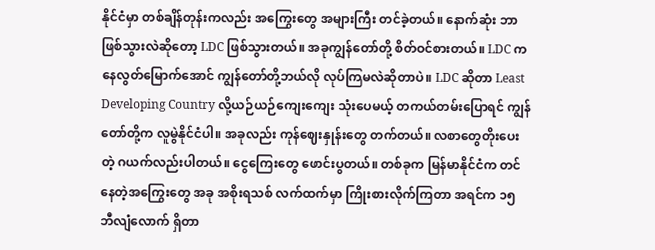နိုင်ငံမှာ တစ်ချိန်တုန်းကလည်း အကြွေးတွေ အများကြီး တင်ခဲ့တယ်။ နောက်ဆုံး ဘာဖြစ်သွားလဲဆိုတော့ LDC ဖြစ်သွားတယ်။ အခုကျွန်တော်တို့ စိတ်ဝင်စားတယ်။ LDC ကနေလွတ်မြောက်အောင် ကျွန်တော်တို့ဘယ်လို လုပ်ကြမလဲဆိုတာပဲ။ LDC ဆိုတာ Least Developing Country လို့ယဉ်ယဉ်ကျေးကျေး သုံးပေမယ့် တကယ်တမ်းပြောရင် ကျွန်တော်တို့က လူမွဲနိုင်ငံပါ။ အခုလည်း ကုန်ဈေးနှုန်းတွေ တက်တယ်။ လစာတွေတိုးပေးတဲ့ ဂယက်လည်းပါတယ်။ ငွေကြေးတွေ ဖောင်းပွတယ်။ တစ်ခုက မြန်မာနိုင်ငံက တင်နေတဲ့အကြွေးတွေ အခု အစိုးရသစ် လက်ထက်မှာ ကြိုးစားလိုက်ကြတာ အရင်က ၁၅ ဘီလျံလောက် ရှိတာ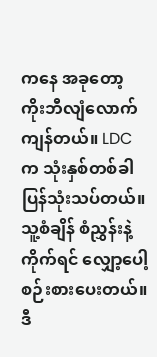ကနေ အခုတော့ ကိုးဘီလျံလောက် ကျန်တယ်။ LDC က သုံးနှစ်တစ်ခါ ပြန်သုံးသပ်တယ်။ သူ့စံချိန် စံညွှန်းနဲ့ကိုက်ရင် လျှော့ပေါ့စဉ်းစားပေးတယ်။ ဒီ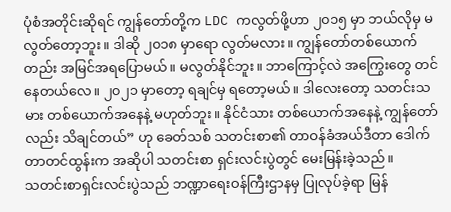ပုံစံအတိုင်းဆိုရင် ကျွန်တော်တို့က LDC ကလွတ်ဖို့ဟာ ၂၀၁၅ မှာ ဘယ်လိုမှ မလွတ်တော့ဘူး။ ဒါဆို ၂၀၁၈ မှာရော လွတ်မလား။ ကျွန်တော်တစ်ယောက်တည်း အမြင်အရပြောမယ်။ မလွတ်နိုင်ဘူး။ ဘာကြောင့်လဲ အကြွေးတွေ တင်နေတယ်လေ။ ၂၀၂၁ မှာတော့ ရချင်မှ ရတော့မယ်။ ဒါလေးတော့ သတင်းသမား တစ်ယောက်အနေနဲ့ မဟုတ်ဘူး။ နိုင်ငံသား တစ်ယောက်အနေနဲ့ ကျွန်တော်လည်း သိချင်တယ်” ဟု ခေတ်သစ် သတင်းစာ၏ တာဝန်ခံအယ်ဒီတာ ဒေါက်တာတင်ထွန်းက အဆိုပါ သတင်းစာ ရှင်းလင်းပွဲတွင် မေးမြန်းခဲ့သည်။
သတင်းစာရှင်းလင်းပွဲသည် ဘဏ္ဍာရေးဝန်ကြီးဌာနမှ ပြုလုပ်ခဲ့ရာ မြန်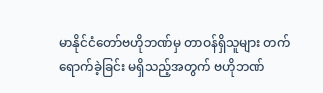မာနိုင်ငံတော်ဗဟိုဘဏ်မှ တာဝန်ရှိသူများ တက်ရောက်ခဲ့ခြင်း မရှိသည့်အတွက် ဗဟိုဘဏ်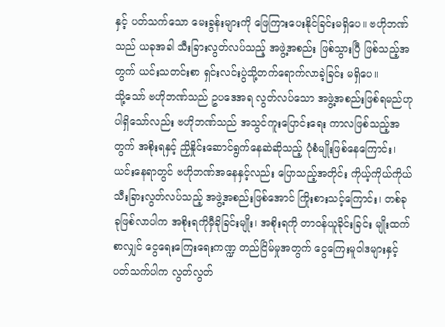နှင့် ပတ်သက်သော မေးခွန်းများကို ဖြေကြားပေးနိုင်ခြင်းမရှိပေ။ ဗဟိုဘဏ်သည် ယခုအခါ သီးခြားလွတ်လပ်သည့် အဖွဲ့အစည်း ဖြစ်သွားပြီ ဖြစ်သည့်အတွက် ယင်းသတင်းစာ ရှင်းလင်းပွဲသို့တက်ရောက်လာခဲ့ခြင်း မရှိပေ။
သို့သော် ဗဟိုဘဏ်သည် ဥပဒေအရ လွတ်လပ်သော အဖွဲ့အစည်းဖြစ်ရမည်ဟု ပါရှိသော်လည်း ဗဟိုဘဏ်သည် အသွင်ကူးပြောင်းရေး ကာလဖြစ်သည့်အတွက် အစိုးရနှင့် ညှိနှိုင်းဆောင်ရွက်နေဆဲဆိုသည့် ပုံစံမျိုးဖြစ်နေကြောင်း၊  ယင်းနေရာတွင် ဗဟိုဘဏ်အနေနှင့်လည်း ပြောသည့်အတိုင်း ကိုယ့်ကိုယ်ကိုယ် သီးခြားလွတ်လပ်သည့် အဖွဲ့အစည်းဖြစ်အောင် ကြိုးစားသင့်ကြောင်း၊ တစ်ခုခုဖြစ်လာပါက အစိုးရကိုမှီခိုခြင်းမျိုး၊ အစိုးရကို တာဝန်ယူခိုင်းခြင်း မျိုးထက်စာလျှင် ငွေရေးကြေးရေးကဏ္ဍ တည်ငြိမ်မှုအတွက် ငွေကြေးမူဝါဒများနှင့်ပတ်သက်ပါက လွတ်လွတ်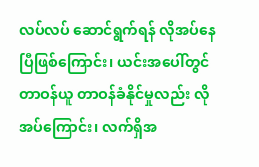လပ်လပ် ဆောင်ရွက်ရန် လိုအပ်နေပြီဖြစ်ကြောင်း၊ ယင်းအပေါ်တွင် တာဝန်ယူ တာဝန်ခံနိုင်မှုလည်း လိုအပ်ကြောင်း၊ လက်ရှိအ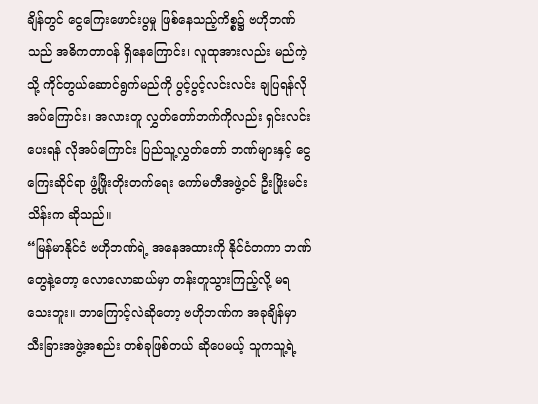ချိန်တွင် ငွေကြေးဖောင်းပွမှု ဖြစ်နေသည့်ကိစ္စ၌ ဗဟိုဘဏ်သည် အဓိကတာဝန် ရှိနေကြောင်း၊ လူထုအားလည်း မည်ကဲ့သို့ ကိုင်တွယ်ဆောင်ရွက်မည်ကို ပွင့်ပွင့်လင်းလင်း ချပြရန်လိုအပ်ကြောင်း၊ အလားတူ လွှတ်တော်ဘက်ကိုလည်း ရှင်းလင်းပေးရန် လိုအပ်ကြောင်း ပြည်သူ့လွှတ်တော် ဘဏ်များနှင့် ငွေကြေးဆိုင်ရာ ဖွံ့ဖြိုးတိုးတက်ရေး ကော်မတီအဖွဲ့ဝင် ဦးဖြိုးမင်းသိန်းက ဆိုသည်။
“မြန်မာနိုင်ငံ ဗဟိုဘဏ်ရဲ့ အနေအထားကို နိုင်ငံတကာ ဘဏ်တွေနဲ့တော့ လောလောဆယ်မှာ တန်းတူသွားကြည့်လို့ မရသေးဘူး။ ဘာကြောင့်လဲဆိုတော့ ဗဟိုဘဏ်က အခုချိန်မှာ သီးခြားအဖွဲ့အစည်း တစ်ခုဖြစ်တယ် ဆိုပေမယ့် သူကသူ့ရဲ့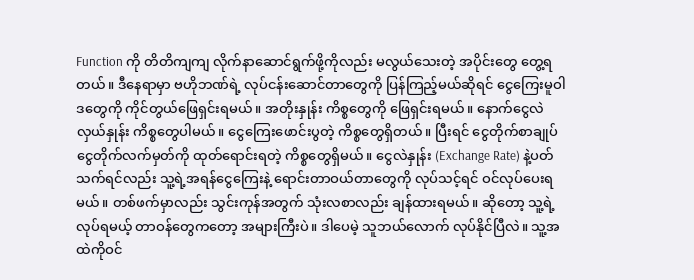Function ကို တိတိကျကျ လိုက်နာဆောင်ရွက်ဖို့ကိုလည်း မလွယ်သေးတဲ့ အပိုင်းတွေ တွေ့ရတယ်။ ဒီနေရာမှာ ဗဟိုဘဏ်ရဲ့ လုပ်ငန်းဆောင်တာတွေကို ပြန်ကြည့်မယ်ဆိုရင် ငွေကြေးမူဝါဒတွေကို ကိုင်တွယ်ဖြေရှင်းရမယ်။ အတိုးနှုန်း ကိစ္စတွေကို ဖြေရှင်းရမယ်။ နောက်ငွေလဲလှယ်နှုန်း ကိစ္စတွေပါမယ်။ ငွေကြေးဖောင်းပွတဲ့ ကိစ္စတွေရှိတယ်။ ပြီးရင် ငွေတိုက်စာချုပ် ငွေတိုက်လက်မှတ်ကို ထုတ်ရောင်းရတဲ့ ကိစ္စတွေရှိမယ်။ ငွေလဲနှုန်း (Exchange Rate) နဲ့ပတ်သက်ရင်လည်း သူ့ရဲ့အရန်ငွေကြေးနဲ့ ရောင်းတာဝယ်တာတွေကို လုပ်သင့်ရင် ဝင်လုပ်ပေးရမယ်။ တစ်ဖက်မှာလည်း သွင်းကုန်အတွက် သုံးလစာလည်း ချန်ထားရမယ်။ ဆိုတော့ သူ့ရဲ့လုပ်ရမယ့် တာဝန်တွေကတော့ အများကြီးပဲ။ ဒါပေမဲ့ သူဘယ်လောက် လုပ်နိုင်ပြီလဲ။ သူ့အထဲကိုဝင်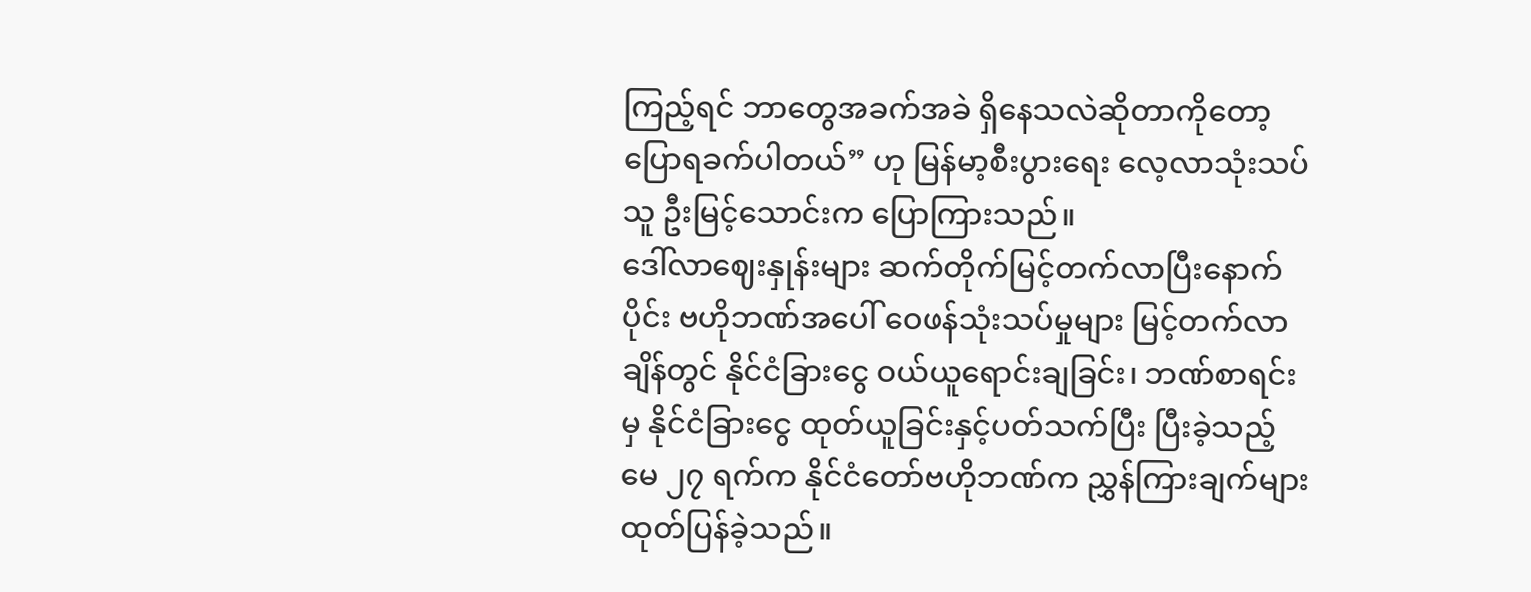ကြည့်ရင် ဘာတွေအခက်အခဲ ရှိနေသလဲဆိုတာကိုတော့ ပြောရခက်ပါတယ်” ဟု မြန်မာ့စီးပွားရေး လေ့လာသုံးသပ်သူ ဦးမြင့်သောင်းက ပြောကြားသည်။
ဒေါ်လာဈေးနှုန်းများ ဆက်တိုက်မြင့်တက်လာပြီးနောက်ပိုင်း ဗဟိုဘဏ်အပေါ် ဝေဖန်သုံးသပ်မှုများ မြင့်တက်လာချိန်တွင် နိုင်ငံခြားငွေ ဝယ်ယူရောင်းချခြင်း၊ ဘဏ်စာရင်းမှ နိုင်ငံခြားငွေ ထုတ်ယူခြင်းနှင့်ပတ်သက်ပြီး ပြီးခဲ့သည့် မေ ၂၇ ရက်က နိုင်ငံတော်ဗဟိုဘဏ်က ညွှန်ကြားချက်များ ထုတ်ပြန်ခဲ့သည်။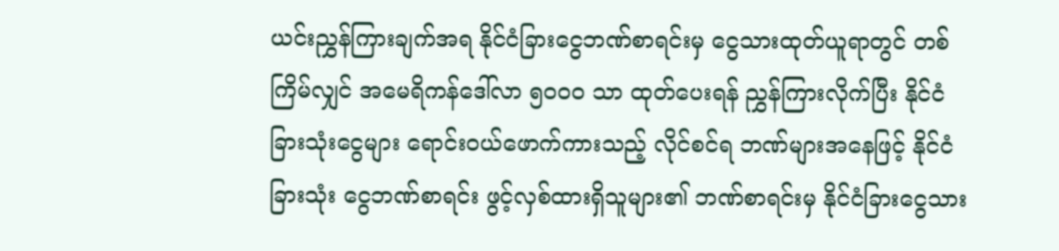ယင်းညွှန်ကြားချက်အရ နိုင်ငံခြားငွေဘဏ်စာရင်းမှ ငွေသားထုတ်ယူရာတွင် တစ်ကြိမ်လျှင် အမေရိကန်ဒေါ်လာ ၅၀၀၀ သာ ထုတ်ပေးရန် ညွှန်ကြားလိုက်ပြီး နိုင်ငံခြားသုံးငွေများ ရောင်းဝယ်ဖောက်ကားသည့် လိုင်စင်ရ ဘဏ်များအနေဖြင့် နိုင်ငံခြားသုံး ငွေဘဏ်စာရင်း ဖွင့်လှစ်ထားရှိသူများ၏ ဘဏ်စာရင်းမှ နိုင်ငံခြားငွေသား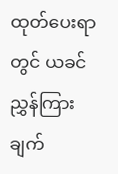ထုတ်ပေးရာတွင် ယခင်ညွှန်ကြားချက်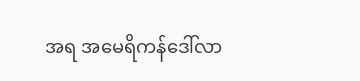အရ အမေရိကန်ဒေါ်လာ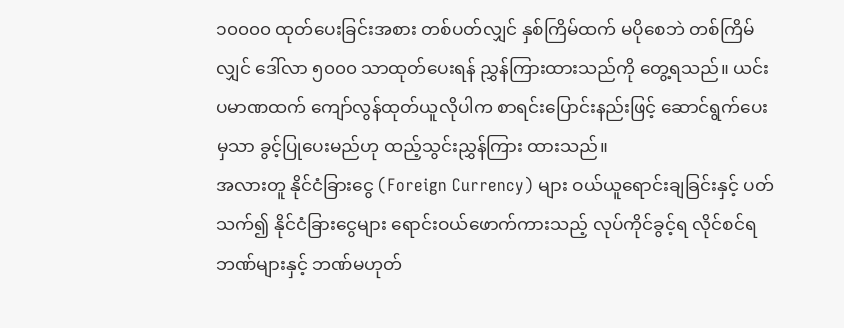၁၀၀၀၀ ထုတ်ပေးခြင်းအစား တစ်ပတ်လျှင် နှစ်ကြိမ်ထက် မပိုစေဘဲ တစ်ကြိမ်လျှင် ဒေါ်လာ ၅၀၀၀ သာထုတ်ပေးရန် ညွှန်ကြားထားသည်ကို တွေ့ရသည်။ ယင်းပမာဏထက် ကျော်လွန်ထုတ်ယူလိုပါက စာရင်းပြောင်းနည်းဖြင့် ဆောင်ရွက်ပေးမှသာ ခွင့်ပြုပေးမည်ဟု ထည့်သွင်းညွှန်ကြား ထားသည်။
အလားတူ နိုင်ငံခြားငွေ (Foreign Currency) များ ဝယ်ယူရောင်းချခြင်းနှင့် ပတ်သက်၍ နိုင်ငံခြားငွေများ ရောင်းဝယ်ဖောက်ကားသည့် လုပ်ကိုင်ခွင့်ရ လိုင်စင်ရဘဏ်များနှင့် ဘဏ်မဟုတ်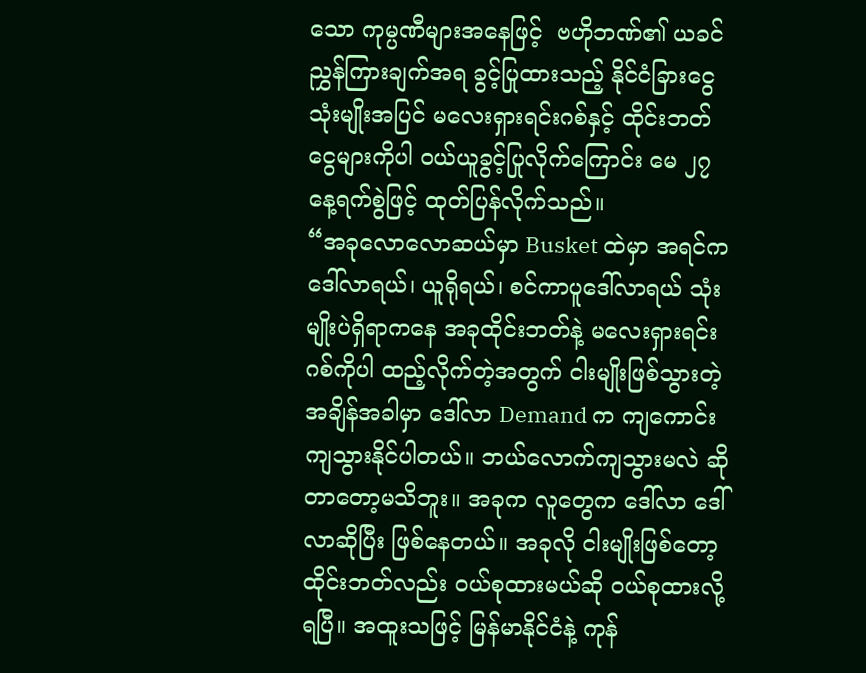သော ကုမ္ပဏီများအနေဖြင့်  ဗဟိုဘဏ်၏ ယခင်ညွှန်ကြားချက်အရ ခွင့်ပြုထားသည့် နိုင်ငံခြားငွေ သုံးမျိုးအပြင် မလေးရှားရင်းဂစ်နှင့် ထိုင်းဘတ်ငွေများကိုပါ ဝယ်ယူခွင့်ပြုလိုက်ကြောင်း မေ ၂၇ နေ့ရက်စွဲဖြင့် ထုတ်ပြန်လိုက်သည်။
“အခုလောလောဆယ်မှာ Busket ထဲမှာ အရင်က ဒေါ်လာရယ်၊ ယူရိုရယ်၊ စင်ကာပူဒေါ်လာရယ် သုံးမျိုးပဲရှိရာကနေ အခုထိုင်းဘတ်နဲ့ မလေးရှားရင်းဂစ်ကိုပါ ထည့်လိုက်တဲ့အတွက် ငါးမျိုးဖြစ်သွားတဲ့ အချိန်အခါမှာ ဒေါ်လာ Demand က ကျကောင်း ကျသွားနိုင်ပါတယ်။ ဘယ်လောက်ကျသွားမလဲ ဆိုတာတော့မသိဘူး။ အခုက လူတွေက ဒေါ်လာ ဒေါ်လာဆိုပြီး ဖြစ်နေတယ်။ အခုလို ငါးမျိုးဖြစ်တော့ ထိုင်းဘတ်လည်း ဝယ်စုထားမယ်ဆို ဝယ်စုထားလို့ရပြီ။ အထူးသဖြင့် မြန်မာနိုင်ငံနဲ့ ကုန်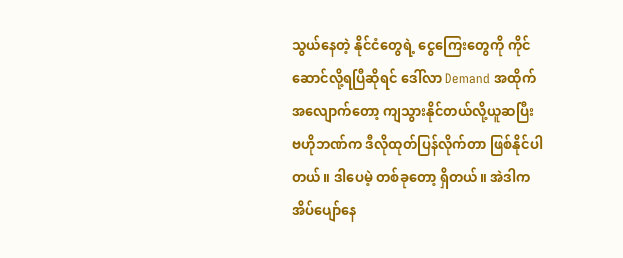သွယ်နေတဲ့ နိုင်ငံတွေရဲ့ ငွေကြေးတွေကို ကိုင်ဆောင်လို့ရပြီဆိုရင် ဒေါ်လာ Demand အထိုက်အလျောက်တော့ ကျသွားနိုင်တယ်လို့ယူဆပြီး ဗဟိုဘဏ်က ဒီလိုထုတ်ပြန်လိုက်တာ ဖြစ်နိုင်ပါတယ်။ ဒါပေမဲ့ တစ်ခုတော့ ရှိတယ်။ အဲဒါက အိပ်ပျော်နေ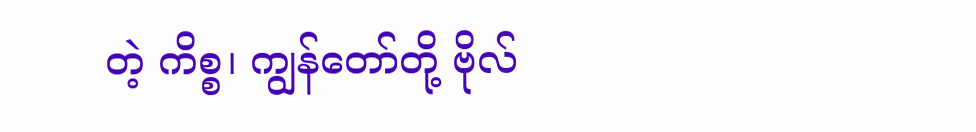တဲ့ ကိစ္စ၊ ကျွန်တော်တို့ ဗိုလ်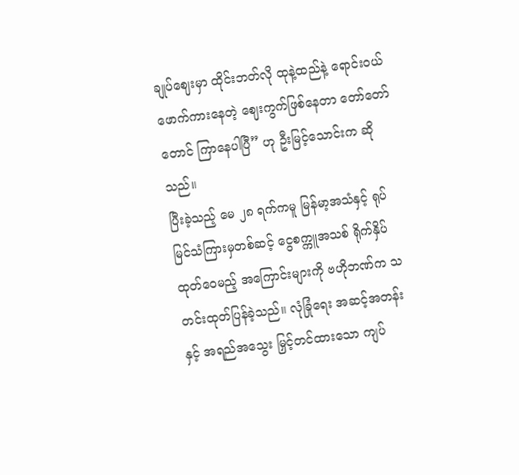ချုပ်ဈေးမှာ ထိုင်းဘတ်လို ထုနဲ့ထည်နဲ့ ရောင်းဝယ်ဖောက်ကားနေတဲ့ ဈေးကွက်ဖြစ်နေတာ တော်တော်တောင် ကြာနေပါပြီ” ဟု ဦးမြင့်သောင်းက ဆိုသည်။
ပြီးခဲ့သည့် မေ ၂၈ ရက်ကမူ မြန်မာ့အသံနှင့် ရုပ်မြင်သံကြားမှတစ်ဆင့် ငွေစက္ကူအသစ် ရိုက်နှိပ်ထုတ်ဝေမည့် အကြောင်းများကို ဗဟိုဘဏ်က သတင်းထုတ်ပြန်ခဲ့သည်။ လုံခြုံရေး အဆင့်အတန်းနှင့် အရည်အသွေး မြှင့်တင်ထားသော ကျပ်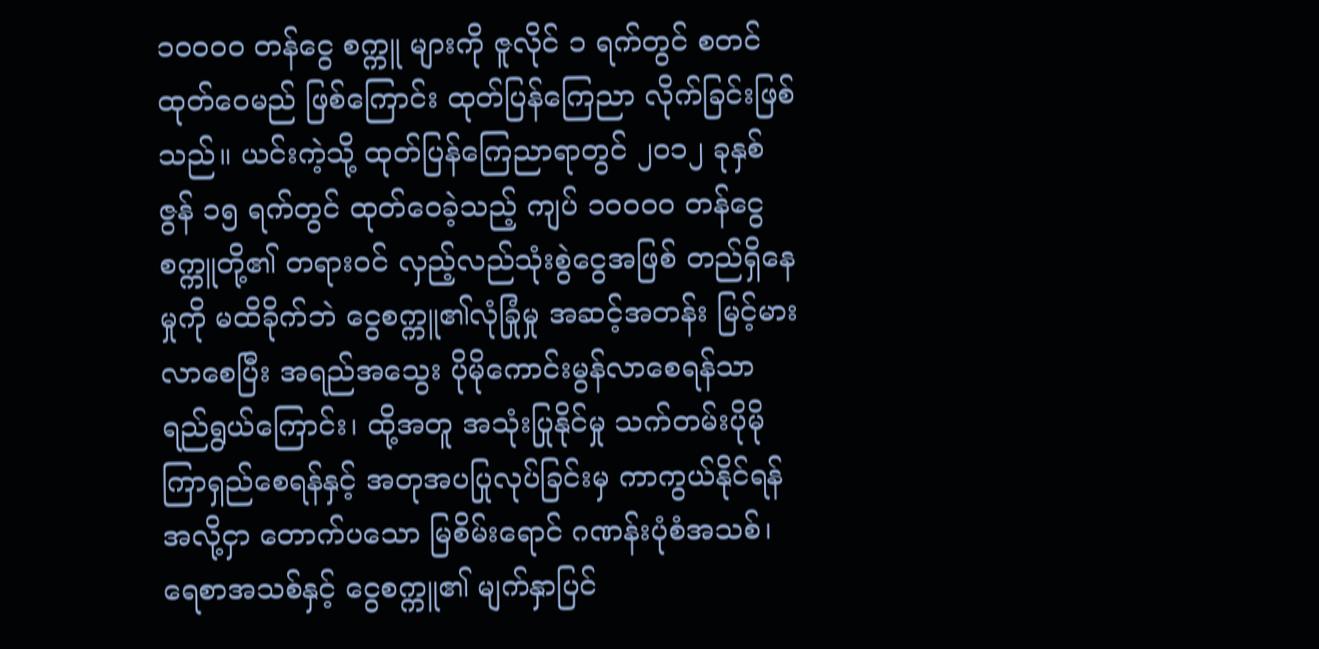၁၀၀၀၀ တန်ငွေ စက္ကူ များကို ဇူလိုင် ၁ ရက်တွင် စတင်ထုတ်ဝေမည် ဖြစ်ကြောင်း ထုတ်ပြန်ကြေညာ လိုက်ခြင်းဖြစ်သည်။ ယင်းကဲ့သို့ ထုတ်ပြန်ကြေညာရာတွင် ၂၀၁၂ ခုနှစ် ဇွန် ၁၅ ရက်တွင် ထုတ်ဝေခဲ့သည့် ကျပ် ၁၀၀၀၀ တန်ငွေစက္ကူတို့၏ တရားဝင် လှည့်လည်သုံးစွဲငွေအဖြစ် တည်ရှိနေမှုကို မထိခိုက်ဘဲ ငွေစက္ကူ၏လုံခြုံမှု အဆင့်အတန်း မြင့်မားလာစေပြီး အရည်အသွေး ပိုမိုကောင်းမွန်လာစေရန်သာ ရည်ရွယ်ကြောင်း၊ ထို့အတူ အသုံးပြုနိုင်မှု သက်တမ်းပိုမို ကြာရှည်စေရန်နှင့် အတုအပပြုလုပ်ခြင်းမှ ကာကွယ်နိုင်ရန် အလို့ငှာ တောက်ပသော မြစိမ်းရောင် ဂဏန်းပုံစံအသစ်၊ ရေစာအသစ်နှင့် ငွေစက္ကူ၏ မျက်နှာပြင်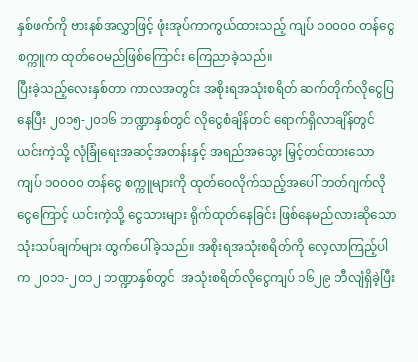နှစ်ဖက်ကို ဗားနစ်အလွှာဖြင့် ဖုံးအုပ်ကာကွယ်ထားသည့် ကျပ် ၁၀၀၀၀ တန်ငွေစက္ကူက ထုတ်ဝေမည်ဖြစ်ကြောင်း ကြေညာခဲ့သည်။
ပြီးခဲ့သည့်လေးနှစ်တာ ကာလအတွင်း အစိုးရအသုံးစရိတ် ဆက်တိုက်လိုငွေပြနေပြီး ၂၀၁၅-၂၀၁၆ ဘဏ္ဍာနှစ်တွင် လိုငွေစံချိန်တင် ရောက်ရှိလာချိန်တွင် ယင်းကဲ့သို့ လုံခြုံရေးအဆင့်အတန်းနှင့် အရည်အသွေး မြှင့်တင်ထားသော ကျပ် ၁၀၀၀၀ တန်ငွေ စက္ကူများကို ထုတ်ဝေလိုက်သည့်အပေါ် ဘတ်ဂျက်လိုငွေကြောင့် ယင်းကဲ့သို့ ငွေသားများ ရိုက်ထုတ်နေခြင်း ဖြစ်နေမည်လားဆိုသော သုံးသပ်ချက်များ ထွက်ပေါ်ခဲ့သည်။ အစိုးရအသုံးစရိတ်ကို လေ့လာကြည့်ပါက ၂၀၁၁-၂၀၁၂ ဘဏ္ဍာနှစ်တွင်  အသုံးစရိတ်လိုငွေကျပ် ၁၆၂၉ ဘီလျံရှိခဲ့ပြီး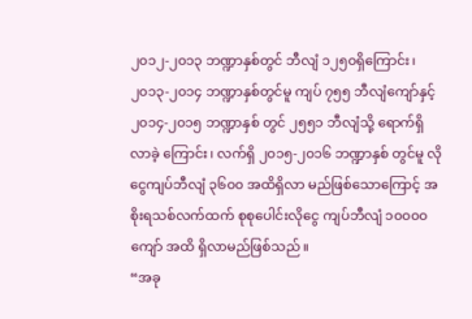၂၀၁၂-၂၀၁၃ ဘဏ္ဍာနှစ်တွင် ဘီလျံ ၁၂၅၀ရှိကြောင်း၊ ၂၀၁၃-၂၀၁၄ ဘဏ္ဍာနှစ်တွင်မူ ကျပ် ၇၅၅ ဘီလျံကျော်နှင့် ၂၀၁၄-၂၀၁၅ ဘဏ္ဍာနှစ် တွင် ၂၅၅၁ ဘီလျံသို့ ရောက်ရှိလာခဲ့ ကြောင်း၊ လက်ရှိ ၂၀၁၅-၂၀၁၆ ဘဏ္ဍာနှစ် တွင်မူ လိုငွေကျပ်ဘီလျံ ၃၆၀၀ အထိရှိလာ မည်ဖြစ်သောကြောင့် အစိုးရသစ်လက်ထက် စုစုပေါင်းလိုငွေ ကျပ်ဘီလျံ ၁၀၀၀၀ ကျော် အထိ ရှိလာမည်ဖြစ်သည်။
“အခု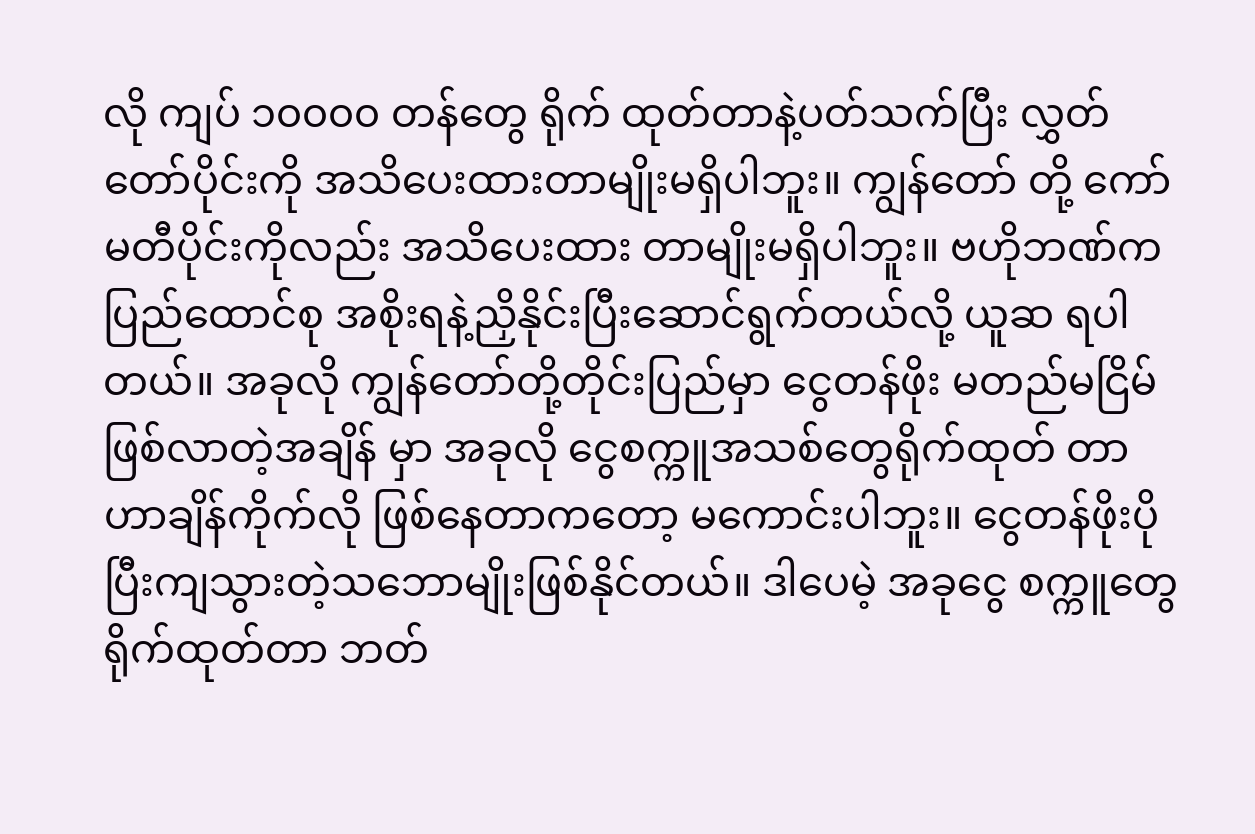လို ကျပ် ၁၀၀၀၀ တန်တွေ ရိုက် ထုတ်တာနဲ့ပတ်သက်ပြီး လွှတ်တော်ပိုင်းကို အသိပေးထားတာမျိုးမရှိပါဘူး။ ကျွန်တော် တို့ ကော်မတီပိုင်းကိုလည်း အသိပေးထား တာမျိုးမရှိပါဘူး။ ဗဟိုဘဏ်က ပြည်ထောင်စု အစိုးရနဲ့ညှိနိုင်းပြီးဆောင်ရွက်တယ်လို့ ယူဆ ရပါတယ်။ အခုလို ကျွန်တော်တို့တိုင်းပြည်မှာ ငွေတန်ဖိုး မတည်မငြိမ်ဖြစ်လာတဲ့အချိန် မှာ အခုလို ငွေစက္ကူအသစ်တွေရိုက်ထုတ် တာဟာချိန်ကိုက်လို ဖြစ်နေတာကတော့ မကောင်းပါဘူး။ ငွေတန်ဖိုးပိုပြီးကျသွားတဲ့သဘောမျိုးဖြစ်နိုင်တယ်။ ဒါပေမဲ့ အခုငွေ စက္ကူတွေရိုက်ထုတ်တာ ဘတ်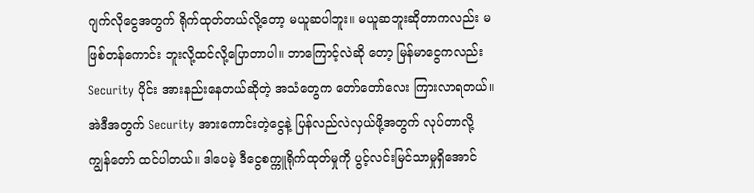ဂျက်လိုငွေအတွက် ရိုက်ထုတ်တယ်လို့တော့ မယူဆပါဘူး။ မယူဆဘူးဆိုတာကလည်း မဖြစ်တန်ကောင်း ဘူးလို့ထင်လို့ပြောတာပါ။ ဘာကြောင့်လဲဆို တော့ မြန်မာငွေကလည်း Security ပိုင်း အားနည်းနေတယ်ဆိုတဲ့ အသံတွေက တော်တော်လေး ကြားလာရတယ်။ အဲဒီအတွက် Security အားကောင်းတဲ့ငွေနဲ့ ပြန်လည်လဲလှယ်ဖို့အတွက် လုပ်တာလို့ ကျွန်တော် ထင်ပါတယ်။ ဒါပေမဲ့ ဒီငွေစက္ကူရိုက်ထုတ်မှုကို ပွင့်လင်းမြင်သာမှုရှိအောင်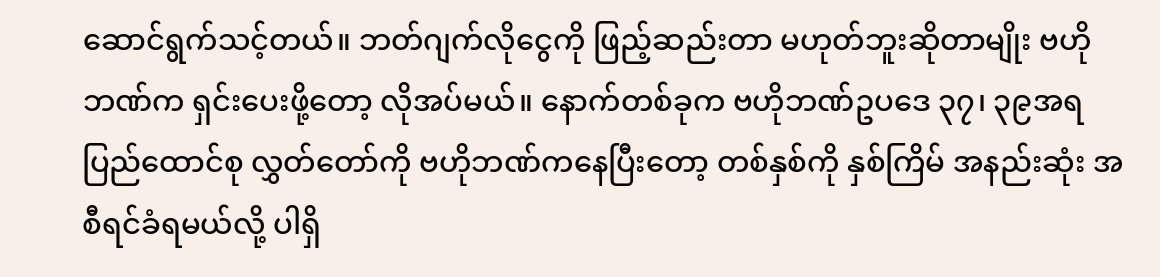ဆောင်ရွက်သင့်တယ်။ ဘတ်ဂျက်လိုငွေကို ဖြည့်ဆည်းတာ မဟုတ်ဘူးဆိုတာမျိုး ဗဟိုဘဏ်က ရှင်းပေးဖို့တော့ လိုအပ်မယ်။ နောက်တစ်ခုက ဗဟိုဘဏ်ဥပဒေ ၃၇၊ ၃၉အရ ပြည်ထောင်စု လွှတ်တော်ကို ဗဟိုဘဏ်ကနေပြီးတော့ တစ်နှစ်ကို နှစ်ကြိမ် အနည်းဆုံး အစီရင်ခံရမယ်လို့ ပါရှိ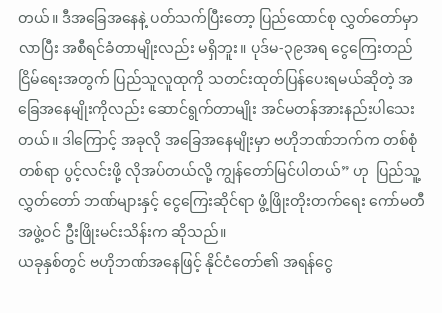တယ်။ ဒီအခြေအနေနဲ့ ပတ်သက်ပြီးတော့ ပြည်ထောင်စု လွှတ်တော်မှာလာပြီး အစီရင်ခံတာမျိုးလည်း မရှိဘူး။ ပုဒ်မ-၃၉အရ ငွေကြေးတည်ငြိမ်ရေးအတွက် ပြည်သူလူထုကို သတင်းထုတ်ပြန်ပေးရမယ်ဆိုတဲ့ အခြေအနေမျိုးကိုလည်း ဆောင်ရွက်တာမျိုး အင်မတန်အားနည်းပါသေးတယ်။ ဒါကြောင့် အခုလို အခြေအနေမျိုးမှာ ဗဟိုဘဏ်ဘက်က တစ်စုံတစ်ရာ ပွင့်လင်းဖို့ လိုအပ်တယ်လို့ ကျွန်တော်မြင်ပါတယ်” ဟု  ပြည်သူ့လွှတ်တော် ဘဏ်များနှင့် ငွေကြေးဆိုင်ရာ ဖွံ့ဖြိုးတိုးတက်ရေး ကော်မတီအဖွဲ့ဝင် ဦးဖြိုးမင်းသိန်းက ဆိုသည်။
ယခုနှစ်တွင် ဗဟိုဘဏ်အနေဖြင့် နိုင်ငံတော်၏ အရန်ငွေ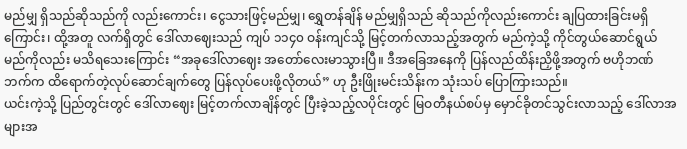မည်မျှ ရှိသည်ဆိုသည်ကို လည်းကောင်း၊ ငွေသားဖြင့်မည်မျှ၊ ရွှေတန်ချိန် မည်မျှရှိသည် ဆိုသည်ကိုလည်းကောင်း ချပြထားခြင်းမရှိကြောင်း၊ ထို့အတူ လက်ရှိတွင် ဒေါ်လာဈေးသည် ကျပ် ၁၁၄၀ ဝန်းကျင်သို့ မြင့်တက်လာသည့်အတွက် မည်ကဲ့သို့ ကိုင်တွယ်ဆောင်ရွယ် မည်ကိုလည်း မသိရသေးကြောင်း “အခုဒေါ်လာဈေး အတော်လေးမာသွားပြီ။ ဒီအခြေအနေကို ပြန်လည်ထိန်းညှိဖို့အတွက် ဗဟိုဘဏ်ဘက်က ထိရောက်တဲ့လုပ်ဆောင်ချက်တွေ ပြန်လုပ်ပေးဖို့လိုတယ်” ဟု ဦးဖြိုးမင်းသိန်းက သုံးသပ် ပြောကြားသည်။
ယင်းကဲ့သို့ ပြည်တွင်းတွင် ဒေါ်လာဈေး မြင့်တက်လာချိန်တွင် ပြီးခဲ့သည့်လပိုင်းတွင် မြဝတီနယ်စပ်မှ မှောင်ခိုတင်သွင်းလာသည့် ဒေါ်လာအများအ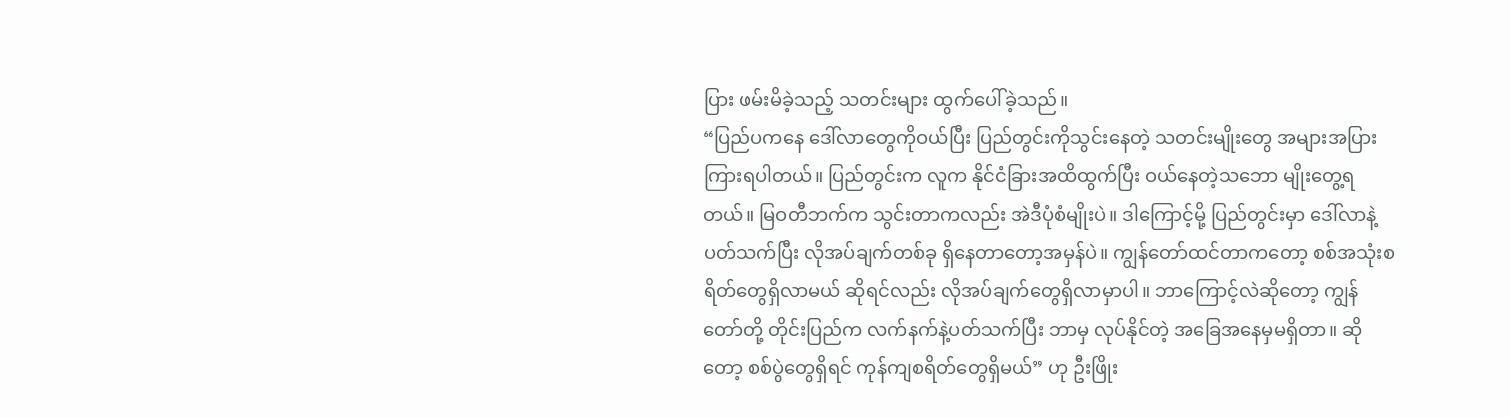ပြား ဖမ်းမိခဲ့သည့် သတင်းများ ထွက်ပေါ်ခဲ့သည်။
“ပြည်ပကနေ ဒေါ်လာတွေကိုဝယ်ပြီး ပြည်တွင်းကိုသွင်းနေတဲ့ သတင်းမျိုးတွေ အများအပြား ကြားရပါတယ်။ ပြည်တွင်းက လူက နိုင်ငံခြားအထိထွက်ပြီး ဝယ်နေတဲ့သဘော မျိုးတွေ့ရတယ်။ မြဝတီဘက်က သွင်းတာကလည်း အဲဒီပုံစံမျိုးပဲ။ ဒါကြောင့်မို့ ပြည်တွင်းမှာ ဒေါ်လာနဲ့ပတ်သက်ပြီး လိုအပ်ချက်တစ်ခု ရှိနေတာတော့အမှန်ပဲ။ ကျွန်တော်ထင်တာကတော့ စစ်အသုံးစရိတ်တွေရှိလာမယ် ဆိုရင်လည်း လိုအပ်ချက်တွေရှိလာမှာပါ။ ဘာကြောင့်လဲဆိုတော့ ကျွန်တော်တို့ တိုင်းပြည်က လက်နက်နဲ့ပတ်သက်ပြီး ဘာမှ လုပ်နိုင်တဲ့ အခြေအနေမှမရှိတာ။ ဆိုတော့ စစ်ပွဲတွေရှိရင် ကုန်ကျစရိတ်တွေရှိမယ်” ဟု ဦးဖြိုး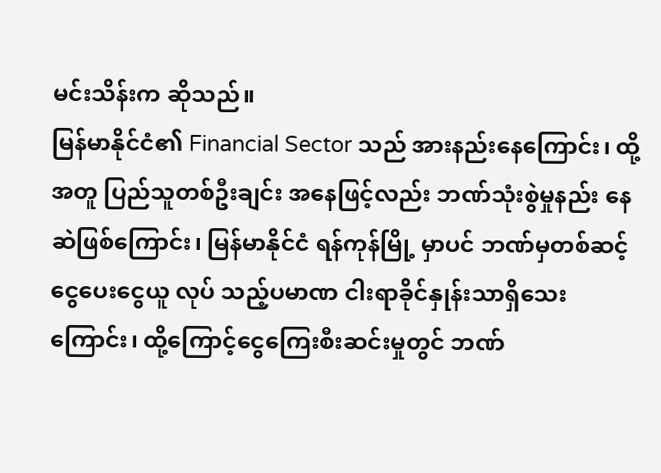မင်းသိန်းက ဆိုသည်။
မြန်မာနိုင်ငံ၏ Financial Sector သည် အားနည်းနေကြောင်း၊ ထို့အတူ ပြည်သူတစ်ဦးချင်း အနေဖြင့်လည်း ဘဏ်သုံးစွဲမှုနည်း နေဆဲဖြစ်ကြောင်း၊ မြန်မာနိုင်ငံ ရန်ကုန်မြို့ မှာပင် ဘဏ်မှတစ်ဆင့် ငွေပေးငွေယူ လုပ် သည့်ပမာဏ ငါးရာခိုင်နှုန်းသာရှိသေးကြောင်း၊ ထို့ကြောင့်ငွေကြေးစီးဆင်းမှုတွင် ဘဏ်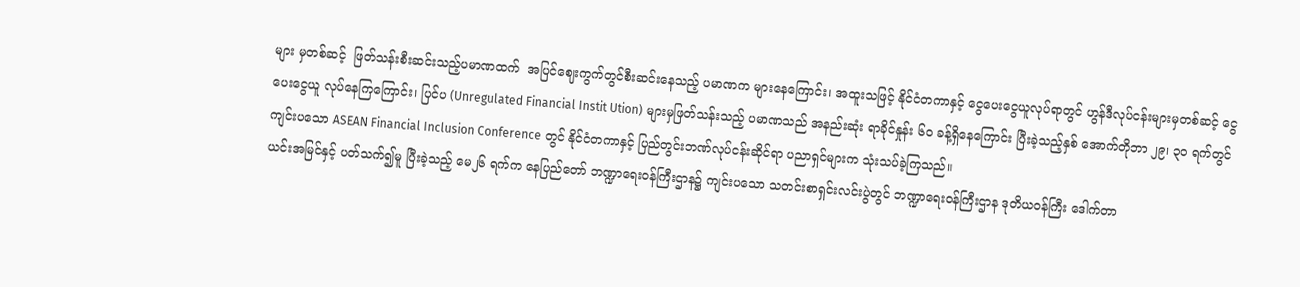များ မှတစ်ဆင့်  ဖြတ်သန်းစီးဆင်းသည့်ပမာဏထက်  အပြင်ဈေးကွက်တွင်စီးဆင်းနေသည့် ပမာဏက များနေကြောင်း၊ အထူးသဖြင့် နိုင်ငံတကာနှင့် ငွေပေးငွေယူလုပ်ရာတွင် ဟွန်ဒီလုပ်ငန်းများမှတစ်ဆင့် ငွေပေးငွေယူ လုပ်နေကြကြောင်း၊ ပြင်ပ (Unregulated Financial Instit Ution) များမှဖြတ်သန်းသည့် ပမာဏသည် အနည်းဆုံး ရာခိုင်နှုန်း ၆၀ ခန့်ရှိနေကြောင်း ပြီးခဲ့သည့်နှစ် အောက်တိုဘာ ၂၉၊ ၃၀ ရက်တွင် ကျင်းပသော ASEAN Financial Inclusion Conference တွင် နိုင်ငံတကာနှင့် ပြည်တွင်းဘဏ်လုပ်ငန်းဆိုင်ရာ ပညာရှင်များက သုံးသပ်ခဲ့ကြသည်။
ယင်းအမြင်နှင့် ပတ်သက်၍မူ ပြီးခဲ့သည့် မေ၂၆ ရက်က နေပြည်တော် ဘဏ္ဍာရေးဝန်ကြီးဌာန၌ ကျင်းပသော သတင်းစာရှင်းလင်းပွဲတွင် ဘဏ္ဍာရေးဝန်ကြီးဌာန ဒုတိယဝန်ကြီး ဒေါက်တာ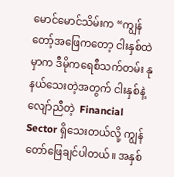မောင်မောင်သိမ်းက “ကျွန်တော့်အဖြေကတော့ ငါးနှစ်ထဲမှာက ဒီမိုကရေစီသက်တမ်း နုနယ်သေးတဲ့အတွက် ငါးနှစ်နဲ့လျော်ညီတဲ့  Financial Sector ရှိသေးတယ်လို့ ကျွန်တော်ဖြေချင်ပါတယ်။ အနှစ်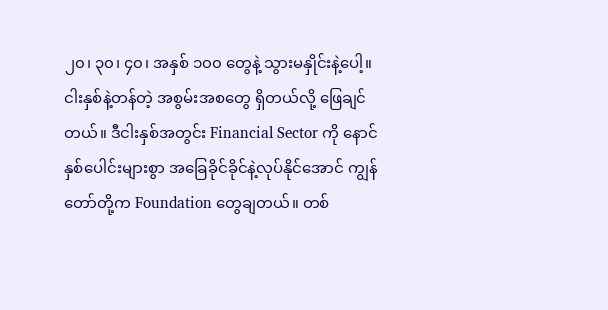၂၀၊ ၃၀၊ ၄၀၊ အနှစ် ၁၀၀ တွေနဲ့ သွားမနှိုင်းနဲ့ပေါ့။ ငါးနှစ်နဲ့တန်တဲ့ အစွမ်းအစတွေ ရှိတယ်လို့ ဖြေချင်တယ်။ ဒီငါးနှစ်အတွင်း Financial Sector ကို နောင်နှစ်ပေါင်းများစွာ အခြေခိုင်ခိုင်နဲ့လုပ်နိုင်အောင် ကျွန်တော်တို့က Foundation တွေချတယ်။ တစ်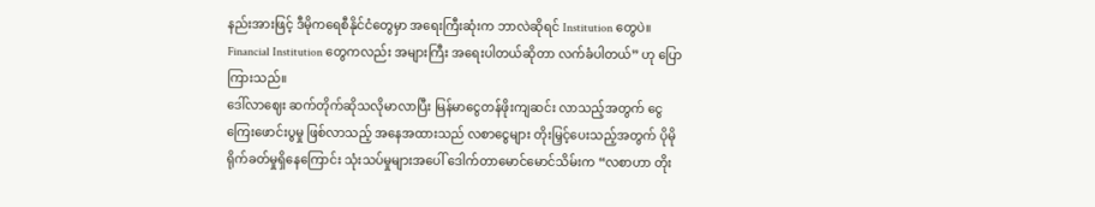နည်းအားဖြင့် ဒီမိုကရေစီနိုင်ငံတွေမှာ အရေးကြီးဆုံးက ဘာလဲဆိုရင် Institution တွေပဲ။ Financial Institution တွေကလည်း အများကြီး အရေးပါတယ်ဆိုတာ လက်ခံပါတယ်” ဟု ပြောကြားသည်။
ဒေါ်လာဈေး ဆက်တိုက်ဆိုသလိုမာလာပြီး မြန်မာငွေတန်ဖိုးကျဆင်း လာသည့်အတွက် ငွေကြေးဖောင်းပွမှု ဖြစ်လာသည့် အနေအထားသည် လစာငွေများ တိုးမြှင့်ပေးသည့်အတွက် ပိုမိုရိုက်ခတ်မှုရှိနေကြောင်း သုံးသပ်မှုများအပေါ် ဒေါက်တာမောင်မောင်သိမ်းက “လစာဟာ တိုး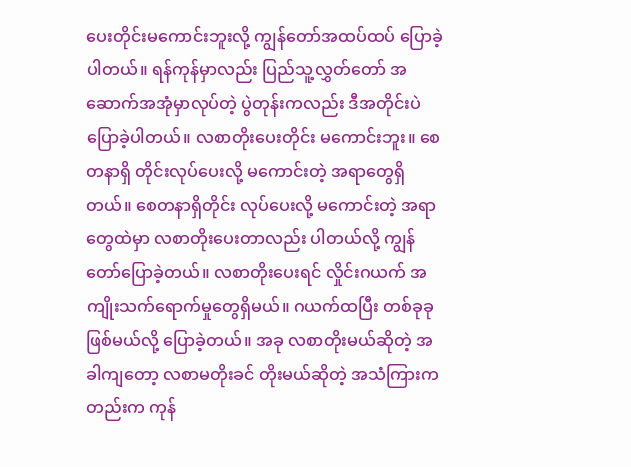ပေးတိုင်းမကောင်းဘူးလို့ ကျွန်တော်အထပ်ထပ် ပြောခဲ့ပါတယ်။ ရန်ကုန်မှာလည်း ပြည်သူ့လွှတ်တော် အဆောက်အအုံမှာလုပ်တဲ့ ပွဲတုန်းကလည်း ဒီအတိုင်းပဲ ပြောခဲ့ပါတယ်။ လစာတိုးပေးတိုင်း မကောင်းဘူး။ စေတနာရှိ တိုင်းလုပ်ပေးလို့ မကောင်းတဲ့ အရာတွေရှိတယ်။ စေတနာရှိတိုင်း လုပ်ပေးလို့ မကောင်းတဲ့ အရာတွေထဲမှာ လစာတိုးပေးတာလည်း ပါတယ်လို့ ကျွန်တော်ပြောခဲ့တယ်။ လစာတိုးပေးရင် လှိုင်းဂယက် အကျိုးသက်ရောက်မှုတွေရှိမယ်။ ဂယက်ထပြီး တစ်ခုခုဖြစ်မယ်လို့ ပြောခဲ့တယ်။ အခု လစာတိုးမယ်ဆိုတဲ့ အခါကျတော့ လစာမတိုးခင် တိုးမယ်ဆိုတဲ့ အသံကြားကတည်းက ကုန်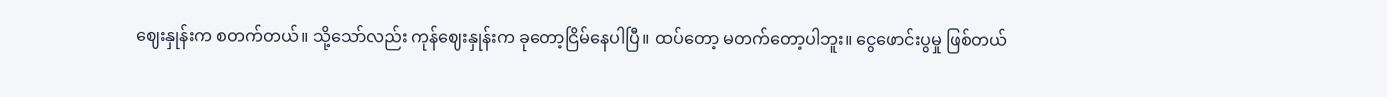ဈေးနှုန်းက စတက်တယ်။ သို့သော်လည်း ကုန်ဈေးနှုန်းက ခုတော့ငြိမ်နေပါပြီ။ ထပ်တော့ မတက်တော့ပါဘူး။ ငွေဖောင်းပွမှု ဖြစ်တယ်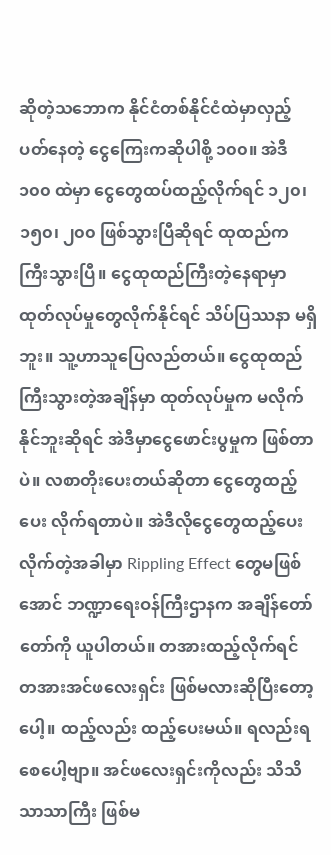ဆိုတဲ့သဘောက နိုင်ငံတစ်နိုင်ငံထဲမှာလှည့် ပတ်နေတဲ့ ငွေကြေးကဆိုပါစို့ ၁၀၀။ အဲဒီ ၁၀၀ ထဲမှာ ငွေတွေထပ်ထည့်လိုက်ရင် ၁၂၀၊ ၁၅၀၊ ၂၀၀ ဖြစ်သွားပြီဆိုရင် ထုထည်က ကြီးသွားပြီ။ ငွေထုထည်ကြီးတဲ့နေရာမှာ ထုတ်လုပ်မှုတွေလိုက်နိုင်ရင် သိပ်ပြဿနာ မရှိဘူး။ သူ့ဟာသူပြေလည်တယ်။ ငွေထုထည် ကြီးသွားတဲ့အချိန်မှာ ထုတ်လုပ်မှုက မလိုက်နိုင်ဘူးဆိုရင် အဲဒီမှာငွေဖောင်းပွမှုက ဖြစ်တာပဲ။ လစာတိုးပေးတယ်ဆိုတာ ငွေတွေထည့်ပေး လိုက်ရတာပဲ။ အဲဒီလိုငွေတွေထည့်ပေး လိုက်တဲ့အခါမှာ Rippling Effect တွေမဖြစ်အောင် ဘဏ္ဍာရေးဝန်ကြီးဌာနက အချိန်တော်တော်ကို ယူပါတယ်။ တအားထည့်လိုက်ရင် တအားအင်ဖလေးရှင်း ဖြစ်မလားဆိုပြီးတော့ပေါ့။ ထည့်လည်း ထည့်ပေးမယ်။ ရလည်းရစေပေါ့ဗျာ။ အင်ဖလေးရှင်းကိုလည်း သိသိသာသာကြီး ဖြစ်မ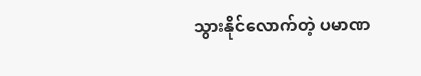သွားနိုင်လောက်တဲ့ ပမာဏ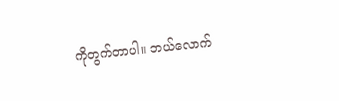ကိုတွက်တာပါ။ ဘယ်လောက်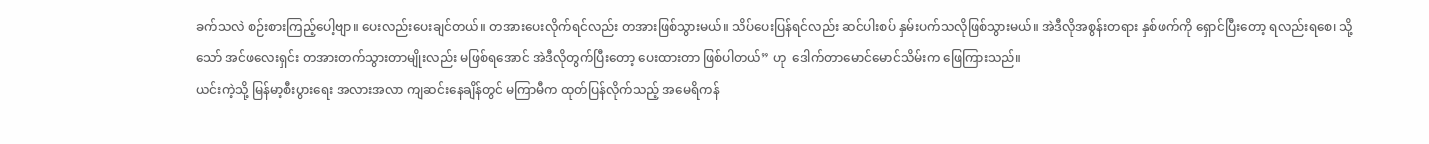ခက်သလဲ စဉ်းစားကြည့်ပေါ့ဗျာ။ ပေးလည်းပေးချင်တယ်။ တအားပေးလိုက်ရင်လည်း တအားဖြစ်သွားမယ်။ သိပ်ပေးပြန်ရင်လည်း ဆင်ပါးစပ် နှမ်းပက်သလိုဖြစ်သွားမယ်။ အဲဒီလိုအစွန်းတရား နှစ်ဖက်ကို ရှောင်ပြီးတော့ ရလည်းရစေ၊ သို့သော် အင်ဖလေးရှင်း တအားတက်သွားတာမျိုးလည်း မဖြစ်ရအောင် အဲဒီလိုတွက်ပြီးတော့ ပေးထားတာ ဖြစ်ပါတယ်” ဟု  ဒေါက်တာမောင်မောင်သိမ်းက ဖြေကြားသည်။
ယင်းကဲ့သို့ မြန်မာ့စီးပွားရေး အလားအလာ ကျဆင်းနေချိန်တွင် မကြာမီက ထုတ်ပြန်လိုက်သည့် အမေရိကန်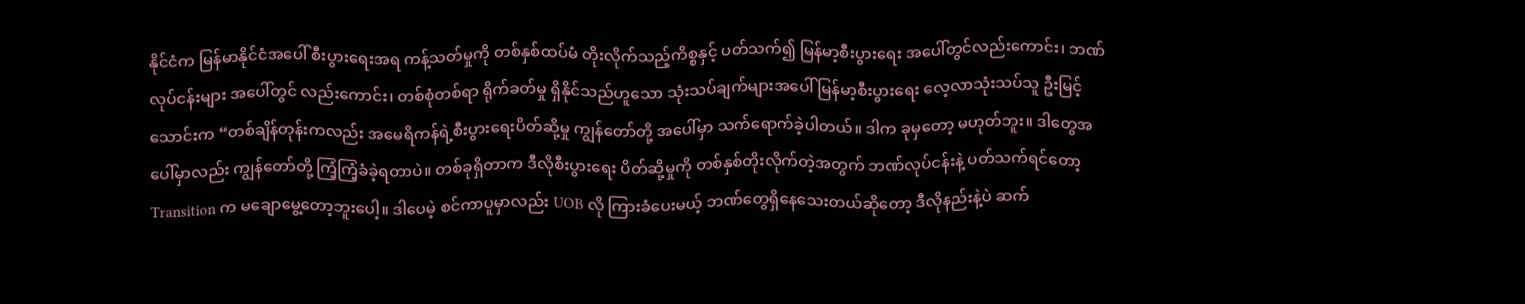နိုင်ငံက မြန်မာနိုင်ငံအပေါ် စီးပွားရေးအရ ကန့်သတ်မှုကို တစ်နှစ်ထပ်မံ တိုးလိုက်သည့်ကိစ္စနှင့် ပတ်သက်၍ မြန်မာ့စီးပွားရေး အပေါ်တွင်လည်းကောင်း၊ ဘဏ်လုပ်ငန်းများ အပေါ်တွင် လည်းကောင်း၊ တစ်စုံတစ်ရာ ရိုက်ခတ်မှု ရှိနိုင်သည်ဟူသော သုံးသပ်ချက်များအပေါ် မြန်မာ့စီးပွားရေး လေ့လာသုံးသပ်သူ ဦးမြင့်သောင်းက “တစ်ချိန်တုန်းကလည်း အမေရိကန်ရဲ့စီးပွားရေးပိတ်ဆို့မှု ကျွန်တော်တို့ အပေါ်မှာ သက်ရောက်ခဲ့ပါတယ်။ ဒါက ခုမှတော့ မဟုတ်ဘူး။ ဒါတွေအပေါ်မှာလည်း ကျွန်တော်တို့ ကြံ့ကြံ့ခံခဲ့ရတာပဲ။ တစ်ခုရှိတာက ဒီလိုစီးပွားရေး ပိတ်ဆို့မှုကို တစ်နှစ်တိုးလိုက်တဲ့အတွက် ဘဏ်လုပ်ငန်းနဲ့ ပတ်သက်ရင်တော့ Transition က မချောမွေ့တော့ဘူးပေါ့။ ဒါပေမဲ့ စင်ကာပူမှာလည်း UOB လို ကြားခံပေးမယ့် ဘဏ်တွေရှိနေသေးတယ်ဆိုတော့ ဒီလိုနည်းနဲ့ပဲ ဆက်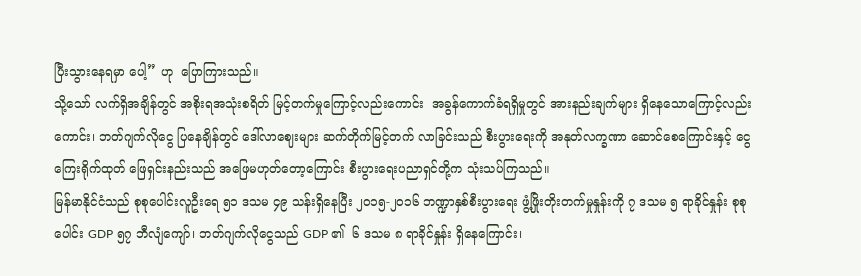ပြီးသွားနေရမှာ ပေါ့” ဟု  ပြောကြားသည်။
သို့သော် လက်ရှိအချိန်တွင် အစိုးရအသုံးစရိတ် မြင့်တက်မှုကြောင့်လည်းကောင်း  အခွန်ကောက်ခံရရှိမှုတွင် အားနည်းချက်များ ရှိနေသောကြောင့်လည်းကောင်း၊ ဘတ်ဂျက်လိုငွေ ပြနေချိန်တွင် ဒေါ်လာဈေးများ ဆက်တိုက်မြင့်တက် လာခြင်းသည် စီးပွားရေးကို အနုတ်လက္ခဏာ ဆောင်စေကြောင်းနှင့် ငွေကြေးရိုက်ထုတ် ဖြေရှင်းနည်းသည် အဖြေမဟုတ်တော့ကြောင်း စီးပွားရေးပညာရှင်တို့က သုံးသပ်ကြသည်။
မြန်မာနိုင်ငံသည် စုစုပေါင်းလူဦးရေ ၅၁ ဒသမ ၄၉ သန်းရှိနေပြီး ၂၀၁၅-၂၀၁၆ ဘဏ္ဍာနှစ်စီးပွားရေး ဖွံ့ဖြိုးတိုးတက်မှုနှုန်းကို ၇ ဒသမ ၅ ရာခိုင်နှုန်း စုစုပေါင်း GDP ၅၇ ဘီလျံကျော်၊ ဘတ်ဂျက်လိုငွေသည် GDP ၏  ၆ ဒသမ ၈ ရာခိုင်နှုန်း ရှိနေကြောင်း၊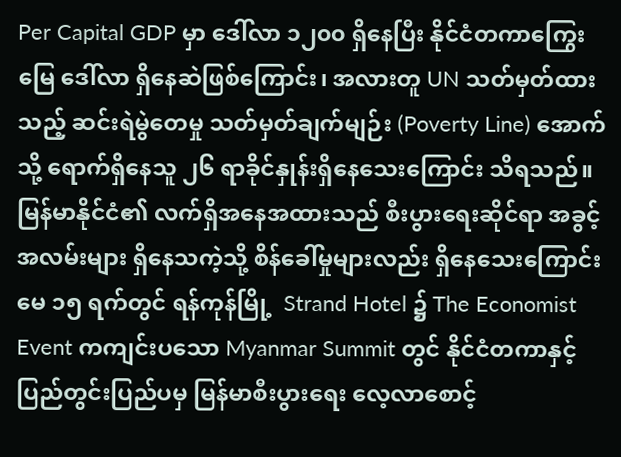Per Capital GDP မှာ ဒေါ်လာ ၁၂၀၀ ရှိနေပြီး နိုင်ငံတကာကြွေးမြေ ဒေါ်လာ ရှိနေဆဲဖြစ်ကြောင်း၊ အလားတူ UN သတ်မှတ်ထားသည့် ဆင်းရဲမွဲတေမှု သတ်မှတ်ချက်မျဉ်း (Poverty Line) အောက်သို့ ရောက်ရှိနေသူ ၂၆ ရာခိုင်နှုန်းရှိနေသေးကြောင်း သိရသည်။ မြန်မာနိုင်ငံ၏ လက်ရှိအနေအထားသည် စီးပွားရေးဆိုင်ရာ အခွင့်အလမ်းများ ရှိနေသကဲ့သို့ စိန်ခေါ်မှုများလည်း ရှိနေသေးကြောင်း မေ ၁၅ ရက်တွင် ရန်ကုန်မြို့  Strand Hotel ၌ The Economist Event ကကျင်းပသော Myanmar Summit တွင် နိုင်ငံတကာနှင့် ပြည်တွင်းပြည်ပမှ မြန်မာစီးပွားရေး လေ့လာစောင့်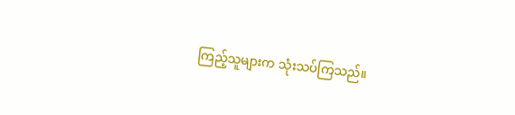ကြည့်သူများက သုံးသပ်ကြသည်။